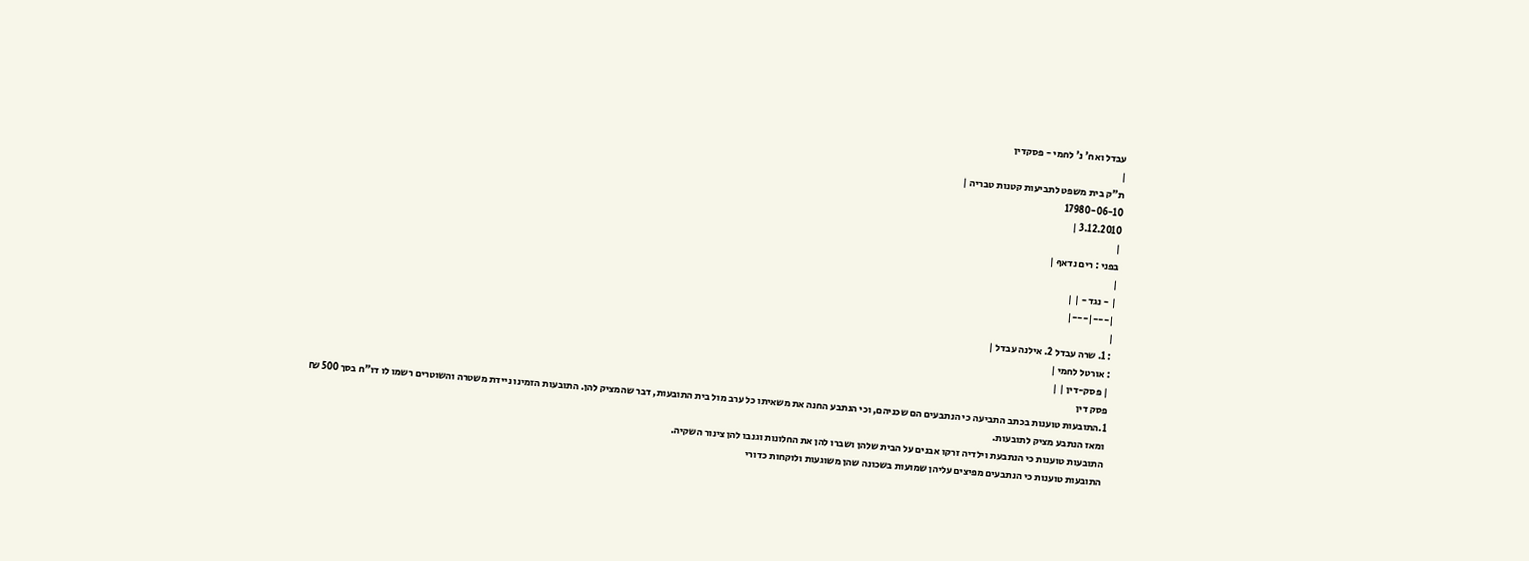עבדל ואח' נ' לחמי - פסקדין
|
ת"ק בית משפט לתביעות קטנות טבריה |
17980-06-10
3.12.2010 |
|
בפני : רים נדאף |
|
| - נגד - | |
|---|---|
|
: 1. שרה עבדל 2. אילנה עבדל |
: אורטל לחמי |
| פסק-דין | |
פסק דין
1.התובעות טוענות בכתב התביעה כי הנתבעים הם שכניהם, וכי הנתבע החנה את משאיתו כל ערב מול בית התובעות, דבר שהמציק להן. התובעות הזמינו ניידת משטרה והשוטרים רשמו לו דו"ח בסך 500 ₪ ומאז הנתבע מציק לתובעות.
התובעות טוענות כי הנתבעת וילדיה זרקו אבנים על הבית שלהן ושברו להן את החלונות וגנבו להן צינור השקיה.
התובעות טוענות כי הנתבעים מפיצים עליהן שמועות בשכונה שהן משוגעות ולוקחות כדורי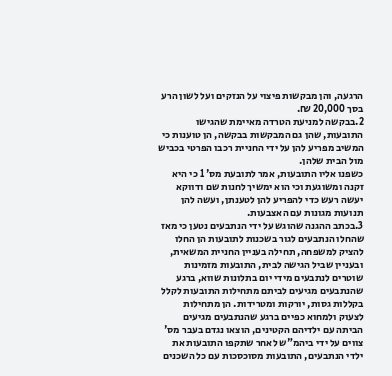הרגעה, והן מבקשות פיצוי על הנזקים ועל לשון הרע בסך 20,000 ₪.
2.בבקשה למניעת הטרדה מאיימת שהגישו התובעות, שהן גם המבקשות בבקשה, הן טוענות כי המשיב מפריע להן על ידי החניית רכבו הפרטי בכביש מול הבית שלהן.
כשפנו אליו התובעות, אמר לתובעת מס' 1 כי היא זקנה ומשוגעת וכי הוא ימשיך לחנות שם ודווקא יעשה רעש כדי להפריע להן לטענתן, ועשה להן תנועות מגונות עם האצבעות.
3.בכתב ההגנה שהוגש על ידי הנתבעים נטען כי מאז שהחלו הנתבעים לגור בשכנות לתובעות הן החלו להציק למשפחה, תחילה בעניין החניית המשאית, ובעניין שביל הגישה לבית, התובעות מזמינות שוטרים לנתבעים מידי יום בתלונות שווא, ברגע שהנתבעים מגיעים לביתם מתחילות התובעות לקלל בקללות גסות, יורקות ומטרידות. הן מתחילות לצעוק ולמחוא כפיים ברגע שהנתבעים מגיעים הביתה עם ילדיהם הקטינים, הוצאו נגדם בעבר מס' צווים על ידי ביהמ"ש לאחר שתקפו התובעות את ילדי הנתבעים, התובעות מסוכסכות עם כל השכנים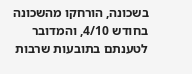בשכונה, הורחקו מהשכונה בחודש 4/10, והמדובר לטענתם בתובעות שרבות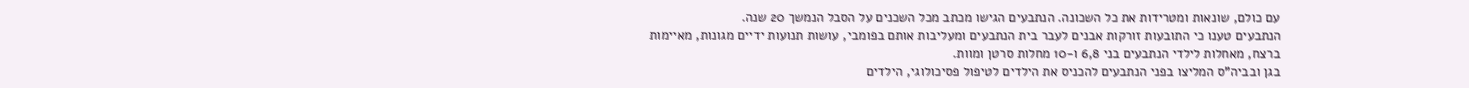עם כולם, שונאות ומטרידות את כל השכונה. הנתבעים הגישו מכתב מכל השכנים על הסבל הנמשך 20 שנה.
הנתבעים טענו כי התובעות זורקות אבנים לעבר בית הנתבעים ומעליבות אותם בפומבי, עושות תנועות ידיים מגונות, מאיימות ברצח, מאחלות לילדי הנתבעים בני 6,8 ו-10 מחלות סרטן ומוות.
בגן ובביה"ס המליצו בפני הנתבעים להכניס את הילדים לטיפול פסיכולוגי, הילדים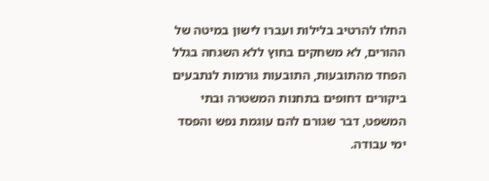החלו להרטיב בלילות ועברו לישון במיטה של ההורים, לא משחקים בחוץ ללא השגחה בגלל הפחד מהתובעות, התובעות גורמות לנתבעים ביקורים דחופים בתחנות המשטרה ובתי המשפט, דבר שגורם להם עוגמת נפש והפסד ימי עבודה.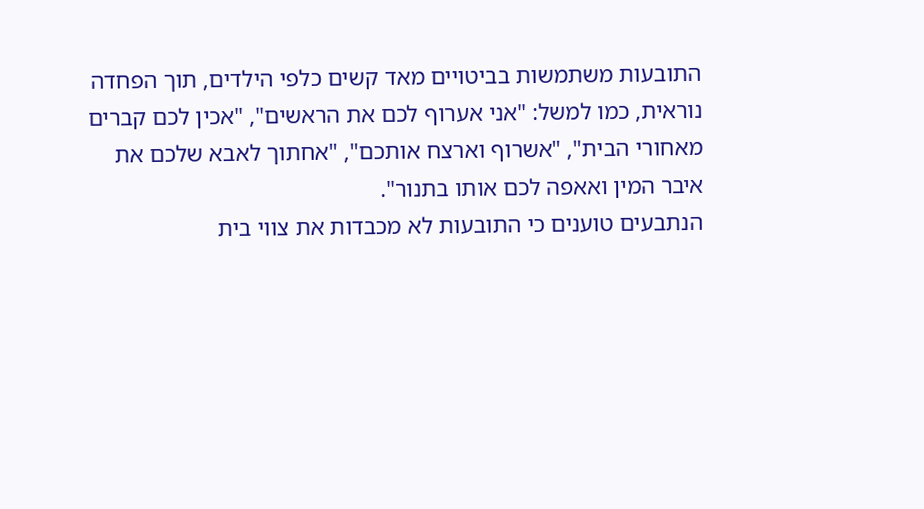התובעות משתמשות בביטויים מאד קשים כלפי הילדים, תוך הפחדה נוראית, כמו למשל: "אני אערוף לכם את הראשים", "אכין לכם קברים מאחורי הבית", "אשרוף וארצח אותכם", "אחתוך לאבא שלכם את איבר המין ואאפה לכם אותו בתנור".
הנתבעים טוענים כי התובעות לא מכבדות את צווי בית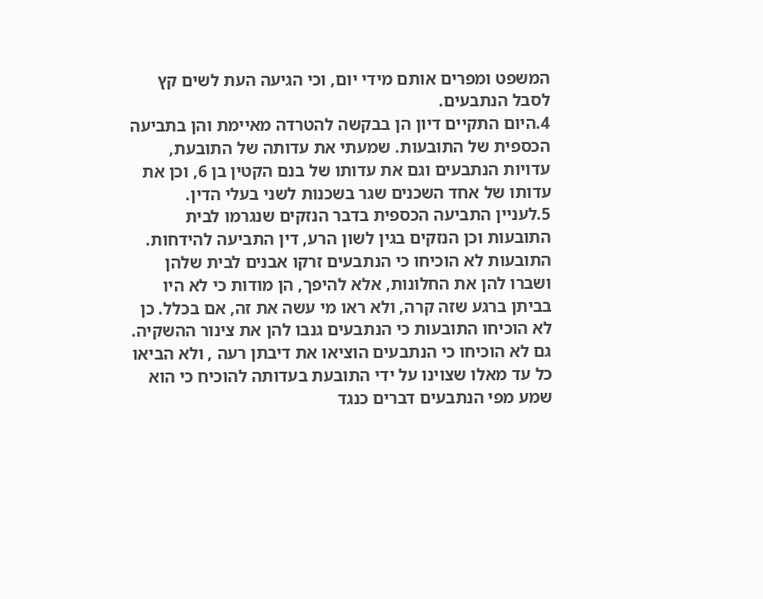המשפט ומפרים אותם מידי יום, וכי הגיעה העת לשים קץ לסבל הנתבעים.
4.היום התקיים דיון הן בבקשה להטרדה מאיימת והן בתביעה הכספית של התובעות. שמעתי את עדותה של התובעת, עדויות הנתבעים וגם את עדותו של בנם הקטין בן 6, וכן את עדותו של אחד השכנים שגר בשכנות לשני בעלי הדין.
5.לעניין התביעה הכספית בדבר הנזקים שנגרמו לבית התובעות וכן הנזקים בגין לשון הרע, דין התביעה להידחות.
התובעות לא הוכיחו כי הנתבעים זרקו אבנים לבית שלהן ושברו להן את החלונות, אלא להיפך, הן מודות כי לא היו בביתן ברגע שזה קרה, ולא ראו מי עשה את זה, אם בכלל. כן לא הוכיחו התובעות כי הנתבעים גנבו להן את צינור ההשקיה. גם לא הוכיחו כי הנתבעים הוציאו את דיבתן רעה , ולא הביאו כל עד מאלו שצוינו על ידי התובעת בעדותה להוכיח כי הוא שמע מפי הנתבעים דברים כנגד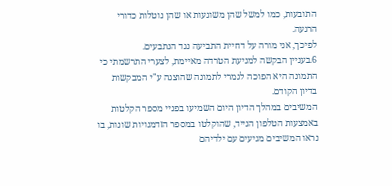התובעות, כמו למשל שהן משוגעות או שהן נוטלות כדורי הרגעה.
לפיכך, אני מורה על דחיית התביעה נגד הנתבעים.
6.בעניין הבקשה למניעת הטרדה מאיימת, לצערי התרשמתי כי התמונה היא הפוכה לגמרי לתמונה שהוצגה ע"י המבקשות בדיון הקודם.
המשיבים במהלך הדיון היום השמיעו בפניי מספר הקלטות באמצעות הטלפון הנייד, שהוקלטו במספר הזדמנויות שונות, בו נראו המשיבים מגיעים עם ילדיהם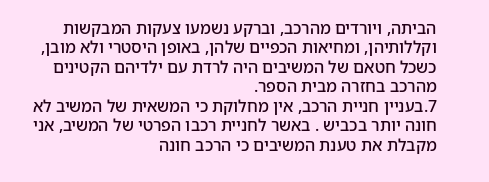הביתה, ויורדים מהרכב, וברקע נשמעו צעקות המבקשות וקללותיהן, ומחיאות הכפיים שלהן, באופן היסטרי ולא מובן, כשכל חטאם של המשיבים היה לרדת עם ילדיהם הקטינים מהרכב בחזרה מבית הספר.
7.בעניין חניית הרכב, אין מחלוקת כי המשאית של המשיב לא חונה יותר בכביש . באשר לחניית רכבו הפרטי של המשיב, אני מקבלת את טענת המשיבים כי הרכב חונה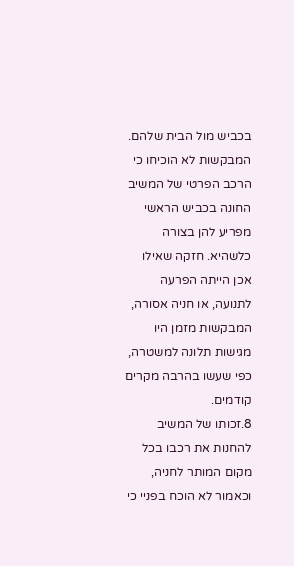בכביש מול הבית שלהם. המבקשות לא הוכיחו כי הרכב הפרטי של המשיב החונה בכביש הראשי מפריע להן בצורה כלשהיא. חזקה שאילו אכן הייתה הפרעה לתנועה, או חניה אסורה, המבקשות מזמן היו מגישות תלונה למשטרה, כפי שעשו בהרבה מקרים קודמים.
8.זכותו של המשיב להחנות את רכבו בכל מקום המותר לחניה, וכאמור לא הוכח בפניי כי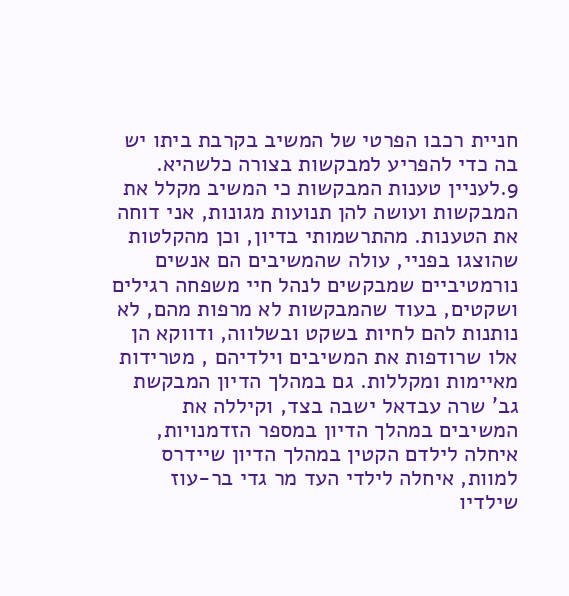חניית רכבו הפרטי של המשיב בקרבת ביתו יש בה כדי להפריע למבקשות בצורה כלשהיא.
9.לעניין טענות המבקשות כי המשיב מקלל את המבקשות ועושה להן תנועות מגונות, אני דוחה את הטענות. מהתרשמותי בדיון, וכן מהקלטות שהוצגו בפניי, עולה שהמשיבים הם אנשים נורמטיביים שמבקשים לנהל חיי משפחה רגילים ושקטים, בעוד שהמבקשות לא מרפות מהם, לא נותנות להם לחיות בשקט ובשלווה, ודווקא הן אלו שרודפות את המשיבים וילדיהם , מטרידות מאיימות ומקללות. גם במהלך הדיון המבקשת גב' שרה עבדאל ישבה בצד, וקיללה את המשיבים במהלך הדיון במספר הזדמנויות, איחלה לילדם הקטין במהלך הדיון שיידרס למוות, איחלה לילדי העד מר גדי בר-עוז שילדיו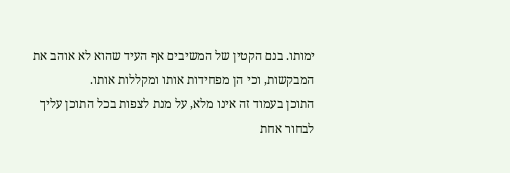ימותו. בנם הקטין של המשיבים אף העיד שהוא לא אוהב את המבקשות, וכי הן מפחידות אותו ומקללות אותו.
התוכן בעמוד זה אינו מלא, על מנת לצפות בכל התוכן עליך לבחור אחת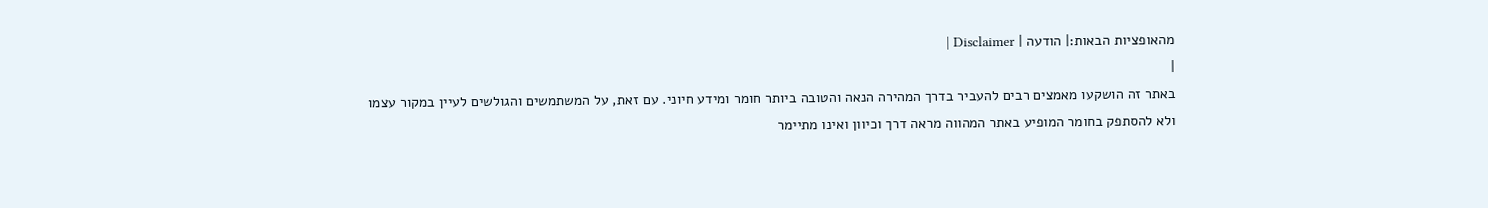מהאופציות הבאות:| הודעה | Disclaimer |
|
באתר זה הושקעו מאמצים רבים להעביר בדרך המהירה הנאה והטובה ביותר חומר ומידע חיוני. עם זאת, על המשתמשים והגולשים לעיין במקור עצמו ולא להסתפק בחומר המופיע באתר המהווה מראה דרך וכיוון ואינו מתיימר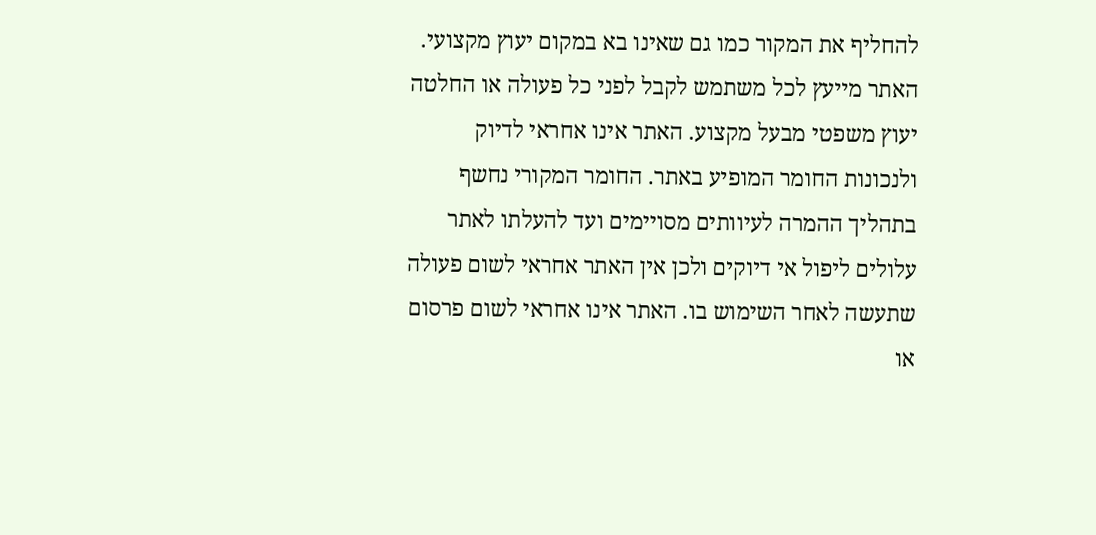להחליף את המקור כמו גם שאינו בא במקום יעוץ מקצועי. האתר מייעץ לכל משתמש לקבל לפני כל פעולה או החלטה יעוץ משפטי מבעל מקצוע. האתר אינו אחראי לדיוק ולנכונות החומר המופיע באתר. החומר המקורי נחשף בתהליך ההמרה לעיוותים מסויימים ועד להעלתו לאתר עלולים ליפול אי דיוקים ולכן אין האתר אחראי לשום פעולה שתעשה לאחר השימוש בו. האתר אינו אחראי לשום פרסום או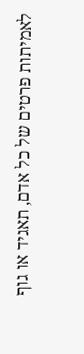לאמיתות פרטים של כל אדם, תאגיד או גוף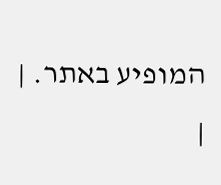המופיע באתר. |
|